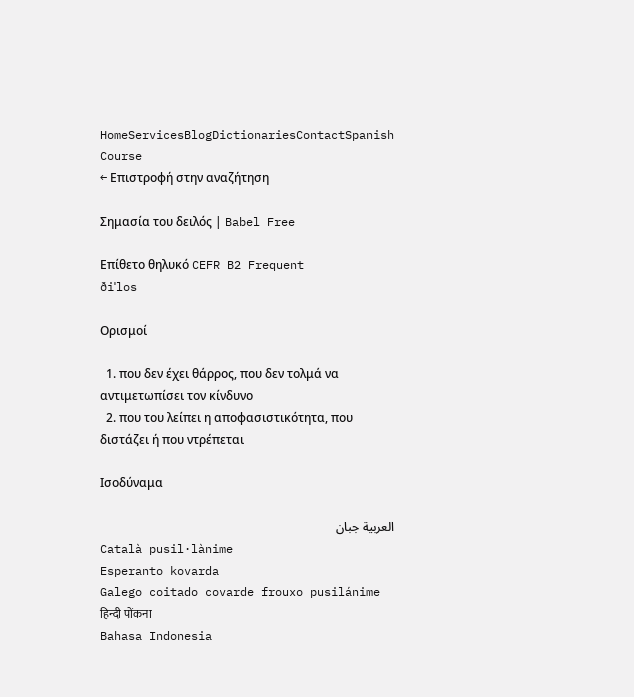HomeServicesBlogDictionariesContactSpanish Course
← Επιστροφή στην αναζήτηση

Σημασία του δειλός | Babel Free

Επίθετο θηλυκό CEFR B2 Frequent
ðiˈlos

Ορισμοί

  1. που δεν έχει θάρρος, που δεν τολμά να αντιμετωπίσει τον κίνδυνο
  2. που του λείπει η αποφασιστικότητα, που διστάζει ή που ντρέπεται

Ισοδύναμα

العربية جبان
Català pusil·lànime
Esperanto kovarda
Galego coitado covarde frouxo pusilánime
हिन्दी पोंकना
Bahasa Indonesia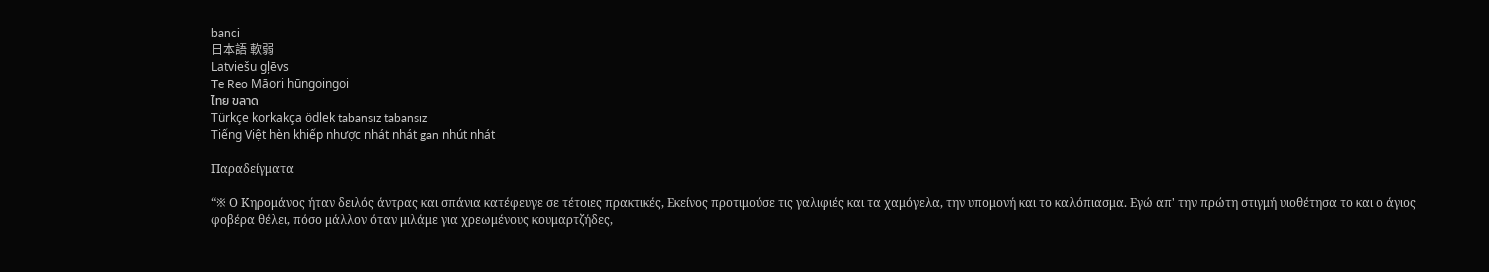banci
日本語 軟弱
Latviešu gļēvs
Te Reo Māori hūngoingoi
ไทย ขลาด
Türkçe korkakça ödlek tabansız tabansız
Tiếng Việt hèn khiếp nhược nhát nhát gan nhút nhát

Παραδείγματα

“※ Ο Κηρομάνος ήταν δειλός άντρας και σπάνια κατέφευγε σε τέτοιες πρακτικές, Εκείνος προτιμούσε τις γαλιφιές και τα χαμόγελα, την υπομονή και το καλόπιασμα. Εγώ απ' την πρώτη στιγμή υιοθέτησα το και ο άγιος φοβέρα θέλει, πόσο μάλλον όταν μιλάμε για χρεωμένους κουμαρτζήδες,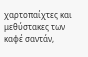χαρτοπαίχτες και μεθύστακες των καφέ σαντάν,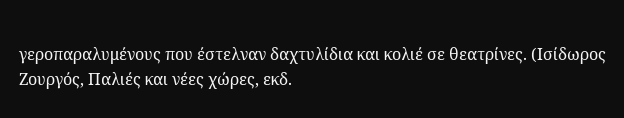γεροπαραλυμένους που έστελναν δαχτυλίδια και κολιέ σε θεατρίνες. (Ισίδωρος Ζουργός, Παλιές και νέες χώρες, εκδ.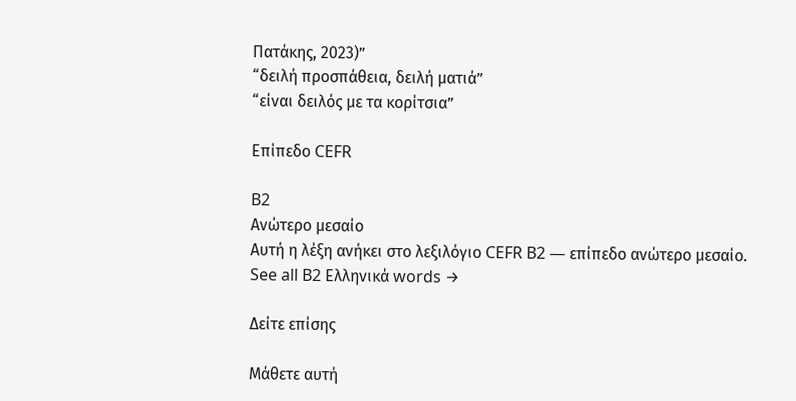Πατάκης, 2023)”
“δειλή προσπάθεια, δειλή ματιά”
“είναι δειλός με τα κορίτσια”

Επίπεδο CEFR

B2
Ανώτερο μεσαίο
Αυτή η λέξη ανήκει στο λεξιλόγιο CEFR B2 — επίπεδο ανώτερο μεσαίο.
See all B2 Ελληνικά words →

Δείτε επίσης

Μάθετε αυτή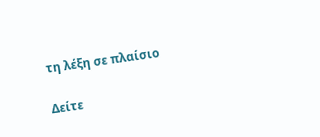τη λέξη σε πλαίσιο

Δείτε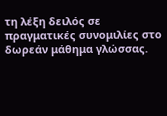τη λέξη δειλός σε πραγματικές συνομιλίες στο δωρεάν μάθημα γλώσσας.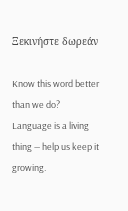Ξεκινήστε δωρεάν

Know this word better than we do? Language is a living thing — help us keep it growing.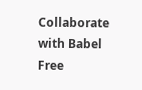Collaborate with Babel Free